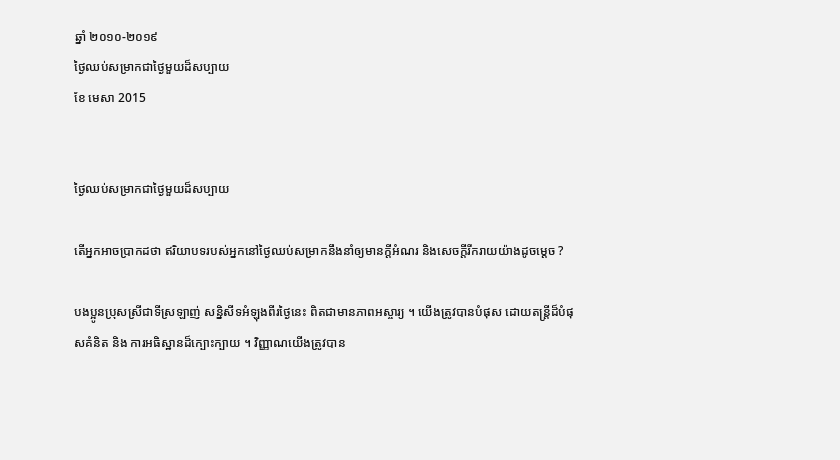ឆ្នាំ ២០១០-២០១៩
ថ្ងៃឈប់សម្រាកជាថ្ងៃមួយដ៏សប្បាយ
ខែ មេសា 2015


ថ្ងៃឈប់សម្រាកជាថ្ងៃមួយដ៏សប្បាយ

តើអ្នកអាចប្រាកដថា ឥរិយាបទរបស់អ្នកនៅថ្ងៃឈប់សម្រាកនឹងនាំឲ្យមានក្ដីអំណរ និងសេចក្ដីរីករាយយ៉ាងដូចម្ដេច ?

បងប្អូនប្រុសស្រីជាទីស្រឡាញ់ សន្និសីទអំឡុងពីរថ្ងៃនេះ ពិតជាមានភាពអស្ចារ្យ ។ យើងត្រូវបានបំផុស ដោយតន្ត្រីដ៏បំផុសគំនិត និង ការអធិស្ឋានដ៏ក្បោះក្បាយ ។ វិញ្ញាណយើងត្រូវបាន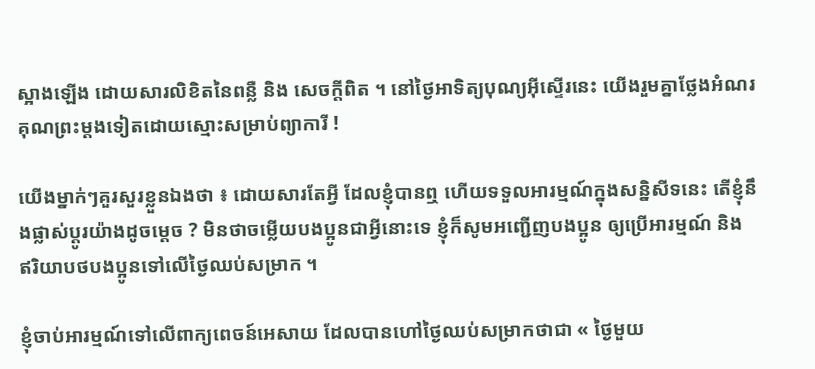ស្អាងឡើង ដោយសារលិខិតនៃពន្លឺ និង សេចក្ដីពិត ។ នៅថ្ងៃអាទិត្យបុណ្យអ៊ីស្ទើរនេះ យើងរួមគ្នាថ្លែងអំណរគុណព្រះម្តងទៀតដោយស្មោះសម្រាប់ព្យាការី !

យើងម្នាក់ៗគួរសួរខ្លួនឯងថា ៖ ដោយសារតែអ្វី ដែលខ្ញុំបានឮ ហើយទទួលអារម្មណ៍ក្នុងសន្និសីទនេះ តើខ្ញុំនឹងផ្លាស់ប្ដូរយ៉ាងដូចម្ដេច ? មិនថាចម្លើយបងប្អូនជាអ្វីនោះទេ ខ្ញុំក៏សូមអញ្ជើញបងប្អូន ឲ្យប្រើអារម្មណ៍ និង ឥរិយាបថបងប្អូនទៅលើថ្ងៃឈប់សម្រាក ។

ខ្ញុំចាប់អារម្មណ៍ទៅលើពាក្យពេចន៍អេសាយ ដែលបានហៅថ្ងៃឈប់សម្រាកថាជា « ថ្ងៃមួយ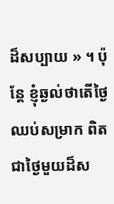ដ៏សប្បាយ » ។ ប៉ុន្តែ ខ្ញុំឆ្ងល់ថាតើថ្ងៃឈប់សម្រាក ពិតជាថ្ងៃមួយដ៏ស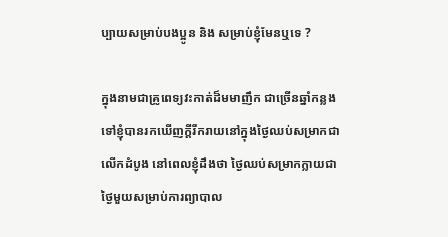ប្បាយសម្រាប់បងប្អូន និង សម្រាប់ខ្ញុំមែនឬទេ ?

ក្នុងនាមជាគ្រូពេទ្យវះកាត់ដ៏មមាញឹក ជាច្រើនឆ្នាំកន្លងទៅខ្ញុំបានរកឃើញក្ដីរីករាយនៅក្នុងថ្ងៃឈប់សម្រាកជាលើកដំបូង នៅពេលខ្ញុំដឹងថា ថ្ងៃឈប់សម្រាកក្លាយជាថ្ងៃមួយសម្រាប់ការព្យាបាល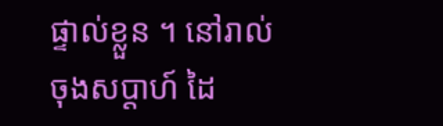ផ្ទាល់ខ្លួន ។ នៅរាល់ចុងសប្ដាហ៍ ដៃ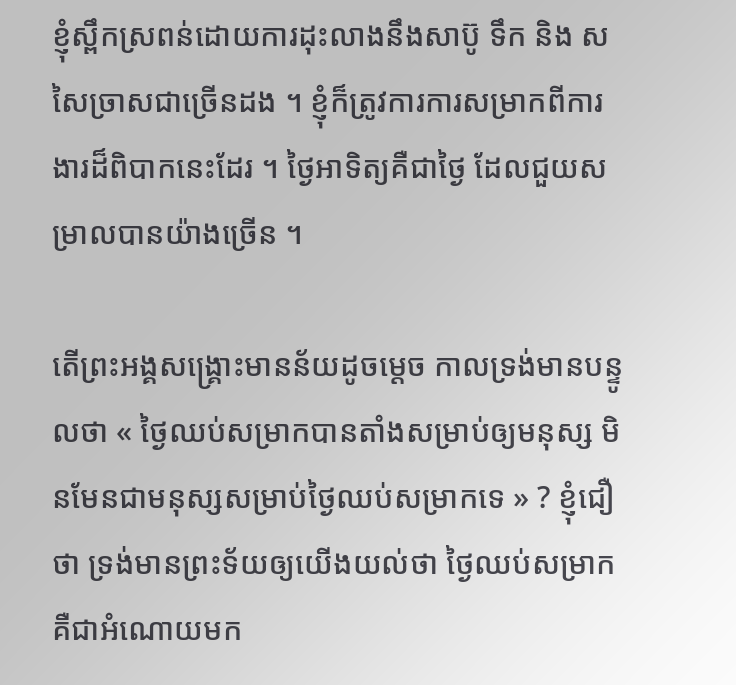ខ្ញុំស្ពឹកស្រពន់ដោយការដុះលាងនឹងសាប៊ូ ទឹក និង សសៃច្រាសជាច្រើនដង ។ ខ្ញុំក៏ត្រូវការការសម្រាកពីការងារដ៏ពិបាកនេះដែរ ។ ថ្ងៃអាទិត្យគឺជាថ្ងៃ ដែលជួយសម្រាលបានយ៉ាងច្រើន ។

តើព្រះអង្គសង្គ្រោះមានន័យដូចម្ដេច កាលទ្រង់មានបន្ទូលថា « ថ្ងៃឈប់សម្រាកបានតាំងសម្រាប់ឲ្យមនុស្ស មិនមែនជាមនុស្សសម្រាប់ថ្ងៃឈប់សម្រាកទេ » ? ខ្ញុំជឿថា ទ្រង់មានព្រះទ័យឲ្យយើងយល់ថា ថ្ងៃឈប់សម្រាកគឺជាអំណោយមក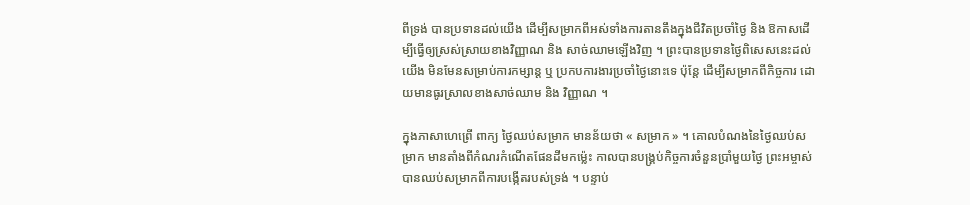ពីទ្រង់ បានប្រទានដល់យើង ដើម្បីសម្រាកពីអស់ទាំងការតានតឹងក្នុងជីវិតប្រចាំថ្ងៃ និង ឱកាសដើម្បីធ្វើឲ្យស្រស់ស្រាយខាងវិញ្ញាណ និង សាច់ឈាមឡើងវិញ ។ ព្រះបានប្រទានថ្ងៃពិសេសនេះដល់យើង មិនមែនសម្រាប់ការកម្សាន្ត ឬ ប្រកបការងារប្រចាំថ្ងៃនោះទេ ប៉ុន្តែ ដើម្បីសម្រាកពីកិច្ចការ ដោយមានធូរស្រាលខាងសាច់ឈាម និង វិញ្ញាណ ។

ក្នុងភាសាហេព្រើ ពាក្យ ថ្ងៃឈប់សម្រាក មានន័យថា « សម្រាក » ។ គោលបំណងនៃថ្ងៃឈប់សម្រាក មានតាំងពីកំណរកំណើតផែនដីមកម្ល៉េះ កាលបានបង្គ្រប់កិច្ចការចំនួនប្រាំមួយថ្ងៃ ព្រះអម្ចាស់បានឈប់សម្រាកពីការបង្កើតរបស់ទ្រង់ ។ បន្ទាប់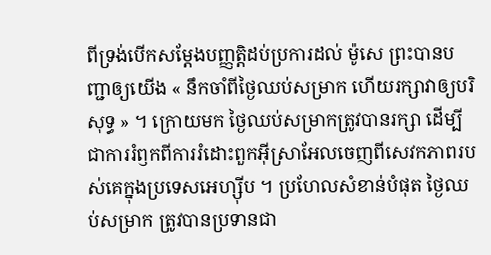ពីទ្រង់បើកសម្ដែងបញ្ញត្តិដប់ប្រការដល់ ម៉ូសេ ព្រះបានបញ្ជាឲ្យយើង « នឹកចាំពីថ្ងៃឈប់សម្រាក ហើយរក្សាវាឲ្យបរិសុទ្ធ » ។ ក្រោយមក ថ្ងៃឈប់សម្រាកត្រូវបានរក្សា ដើម្បីជាការរំឭកពីការរំដោះពួកអ៊ីស្រាអែលចេញពីសេវកភាពរបស់គេក្នុងប្រទេសអេហ្ស៊ីប ។ ប្រហែលសំខាន់បំផុត ថ្ងៃឈប់សម្រាក ត្រូវបានប្រទានជា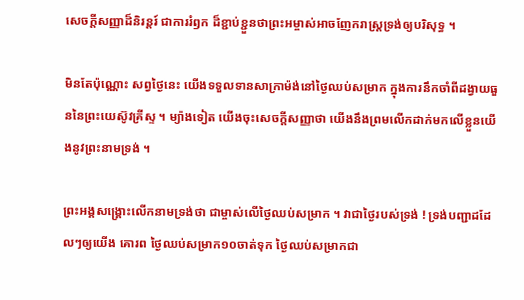សេចក្ដីសញ្ញាដ៏និរន្ដរ៍ ជាការរំឭក ដ៏ខ្ជាប់ខ្ជួនថាព្រះអម្ចាស់អាចញែករាស្ត្រទ្រង់ឲ្យបរិសុទ្ធ ។

មិនតែប៉ុណ្ណោះ សព្វថ្ងៃនេះ យើងទទួលទានសាក្រាម៉ង់នៅថ្ងៃឈប់សម្រាក ក្នុងការនឹកចាំពីដង្វាយធួននៃព្រះយេស៊ូវគ្រីស្ទ ។ ម្យ៉ាងទៀត យើងចុះសេចក្ដីសញ្ញាថា យើងនឹងព្រមលើកដាក់មកលើខ្លួនយើងនូវព្រះនាមទ្រង់ ។

ព្រះអង្គសង្គ្រោះលើកនាមទ្រង់ថា ជាម្ចាស់លើថ្ងៃឈប់សម្រាក ។ វាជាថ្ងៃរបស់ទ្រង់ ! ទ្រង់បញ្ជាដដែលៗឲ្យយើង គោរព ថ្ងៃឈប់សម្រាក១០ចាត់ទុក ថ្ងៃឈប់សម្រាកជា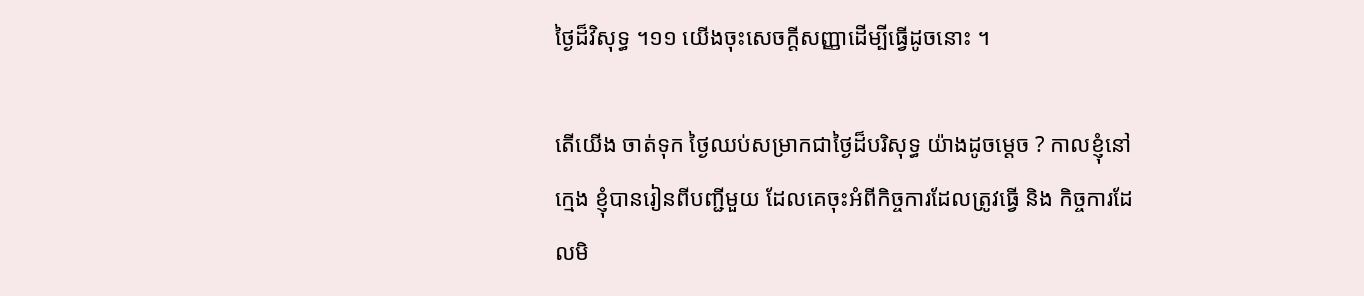ថ្ងៃដ៏វិសុទ្ធ ។១១ យើងចុះសេចក្ដីសញ្ញាដើម្បីធ្វើដូចនោះ ។

តើយើង ចាត់ទុក ថ្ងៃឈប់សម្រាកជាថ្ងៃដ៏បរិសុទ្ធ យ៉ាងដូចម្ដេច ? កាលខ្ញុំនៅក្មេង ខ្ញុំបានរៀនពីបញ្ជីមួយ ដែលគេចុះអំពីកិច្ចការដែលត្រូវធ្វើ និង កិច្ចការដែលមិ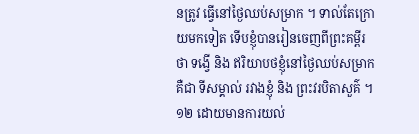នត្រូវ ធ្វើនៅថ្ងៃឈប់សម្រាក ។ ទាល់តែក្រោយមកទៀត ទើបខ្ញុំបានរៀនចេញពីព្រះគម្ពីរថា ទង្វើ និង ឥរិយាបថខ្ញុំនៅថ្ងៃឈប់សម្រាក គឺជា ទីសម្គាល់ រវាងខ្ញុំ និង ព្រះវរបិតាសួគ៌ ។១២ ដោយមានការយល់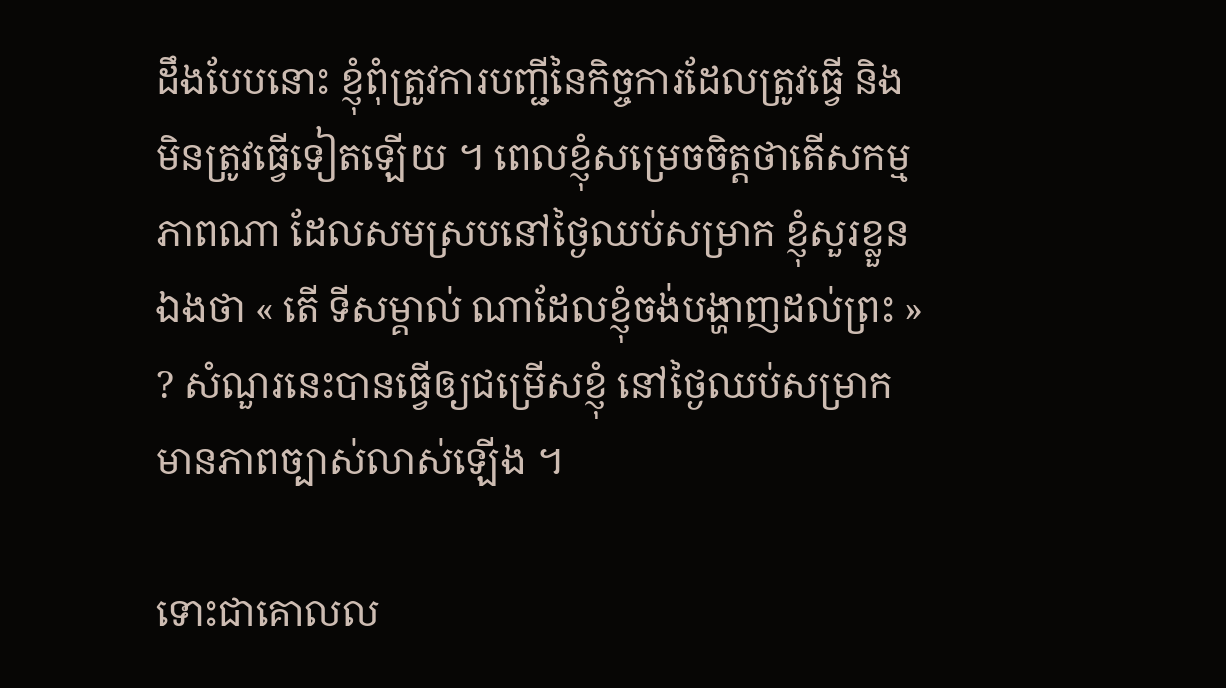ដឹងបែបនោះ ខ្ញុំពុំត្រូវការបញ្ជីនៃកិច្ចការដែលត្រូវធ្វើ និង មិនត្រូវធ្វើទៀតឡើយ ។ ពេលខ្ញុំសម្រេចចិត្តថាតើសកម្មភាពណា ដែលសមស្របនៅថ្ងៃឈប់សម្រាក ខ្ញុំសួរខ្លួនឯងថា « តើ ទីសម្គាល់ ណាដែលខ្ញុំចង់បង្ហាញដល់ព្រះ » ? សំណួរនេះបានធ្វើឲ្យជម្រើសខ្ញុំ នៅថ្ងៃឈប់សម្រាកមានភាពច្បាស់លាស់ឡើង ។

ទោះជាគោលល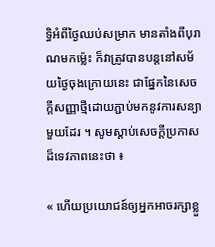ទ្ធិអំពីថ្ងៃឈប់សម្រាក មានតាំងពីបុរាណមកម្ល៉េះ ក៏វាត្រូវបានបន្តនៅសម័យថ្ងៃចុងក្រោយនេះ ជាផ្នែកនៃសេចក្ដីសញ្ញាថ្មីដោយភ្ជាប់មកនូវការសន្យាមួយដែរ ។ សូមស្ដាប់សេចក្ដីប្រកាសដ៏ទេវភាពនេះថា ៖

« ហើយប្រយោជន៍ឲ្យអ្នកអាចរក្សាខ្លួ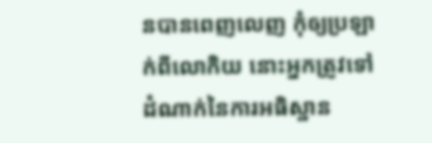នបានពេញលេញ កុំឲ្យប្រឡាក់ពីលោកិយ នោះអ្នកត្រូវទៅដំណាក់នៃការអធិស្ឋាន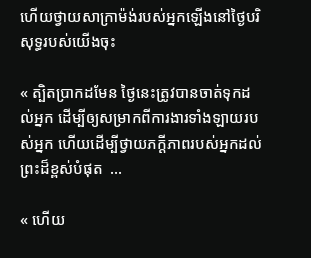ហើយថ្វាយសាក្រាម៉ង់របស់អ្នកឡើងនៅថ្ងៃបរិសុទ្ធរបស់យើងចុះ

« ត្បិតប្រាកដមែន ថ្ងៃនេះត្រូវបានចាត់ទុកដល់អ្នក ដើម្បីឲ្យសម្រាកពីការងារទាំងឡាយរបស់អ្នក ហើយដើម្បីថ្វាយភក្ដីភាពរបស់អ្នកដល់ព្រះដ៏ខ្ពស់បំផុត  …

« ហើយ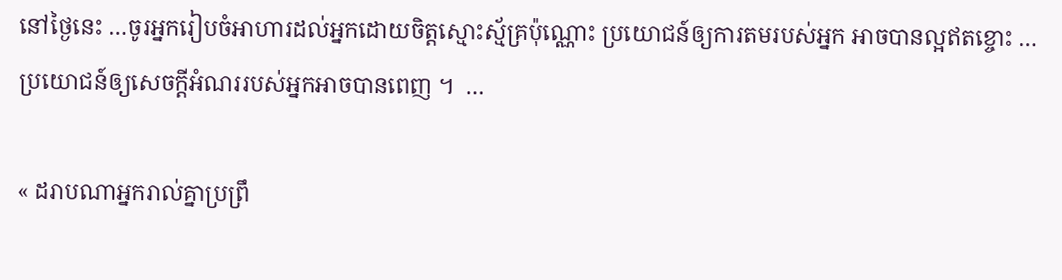នៅថ្ងៃនេះ …ចូរអ្នករៀបចំអាហារដល់អ្នកដោយចិត្តស្មោះស្ម័គ្រប៉ុណ្ណោះ ប្រយោជន៍ឲ្យការតមរបស់អ្នក អាចបានល្អឥតខ្ចោះ …ប្រយោជន៍ឲ្យសេចក្ដីអំណររបស់អ្នកអាចបានពេញ ។  …

« ដរាបណាអ្នករាល់គ្នាប្រព្រឹ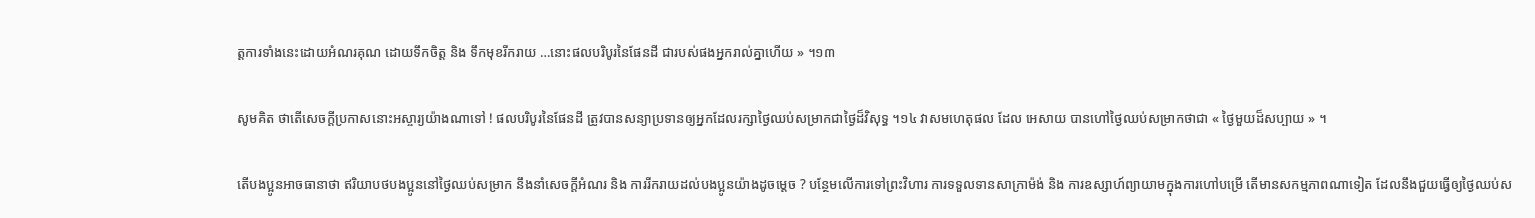ត្តការទាំងនេះដោយអំណរគុណ ដោយទឹកចិត្ត និង ទឹកមុខរីករាយ …នោះផលបរិបូរនៃផែនដី ជារបស់ផងអ្នករាល់គ្នាហើយ » ។១៣

សូមគិត ថាតើសេចក្ដីប្រកាសនោះអស្ចារ្យយ៉ាងណាទៅ ! ផលបរិបូរនៃផែនដី ត្រូវបានសន្យាប្រទានឲ្យអ្នកដែលរក្សាថ្ងៃឈប់សម្រាកជាថ្ងៃដ៏វិសុទ្ធ ។១៤ វាសមហេតុផល ដែល អេសាយ បានហៅថ្ងៃឈប់សម្រាកថាជា « ថ្ងៃមួយដ៏សប្បាយ » ។

តើបងប្អូនអាចធានាថា ឥរិយាបថបងប្អូននៅថ្ងៃឈប់សម្រាក នឹងនាំសេចក្ដីអំណរ និង ការរីករាយដល់បងប្អូនយ៉ាងដូចម្ដេច ? បន្ថែមលើការទៅព្រះវិហារ ការទទួលទានសាក្រាម៉ង់ និង ការឧស្សាហ៍ព្យាយាមក្នុងការហៅបម្រើ តើមានសកម្មភាពណាទៀត ដែលនឹងជួយធ្វើឲ្យថ្ងៃឈប់ស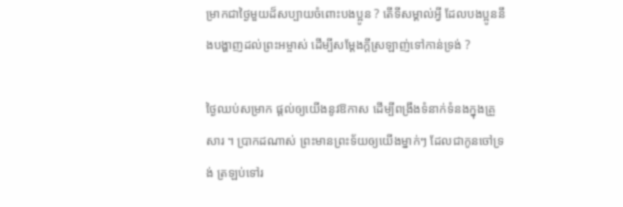ម្រាកជាថ្ងៃមួយដ៏សប្បាយចំពោះបងប្អូន ? តើទីសម្គាល់អ្វី ដែលបងប្អូននឹងបង្ហាញដល់ព្រះអម្ចាស់ ដើម្បីសម្ដែងក្ដីស្រឡាញ់ទៅកាន់ទ្រង់ ?

ថ្ងៃឈប់សម្រាក ផ្ដល់ឲ្យយើងនូវឱកាស ដើម្បីពង្រឹងទំនាក់ទំនងក្នុងគ្រួសារ ។ ប្រាកដណាស់ ព្រះមានព្រះទ័យឲ្យយើងម្នាក់ៗ ដែលជាកូនចៅទ្រង់ ត្រឡប់ទៅរ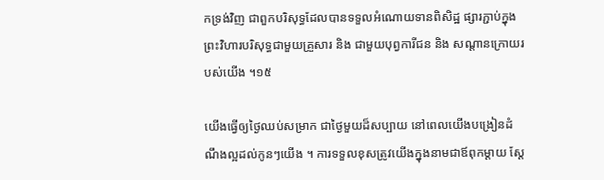កទ្រង់វិញ ជាពួកបរិសុទ្ធដែលបានទទួលអំណោយទានពិសិដ្ឋ ផ្សារភ្ជាប់ក្នុងព្រះវិហារបរិសុទ្ធជាមួយគ្រួសារ និង ជាមួយបុព្វការីជន និង សណ្ដានក្រោយរបស់យើង ។១៥

យើងធ្វើឲ្យថ្ងៃឈប់សម្រាក ជាថ្ងៃមួយដ៏សប្បាយ នៅពេលយើងបង្រៀនដំណឹងល្អដល់កូនៗយើង ។ ការទទួលខុសត្រូវយើងក្នុងនាមជាឪពុកម្ដាយ ស្ដែ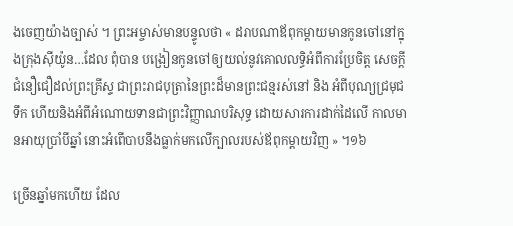ងចេញយ៉ាងច្បាស់ ។ ព្រះអម្ចាស់មានបន្ទូលថា « ដរាបណាឪពុកម្ដាយមានកូនចៅនៅក្នុងក្រុងស៊ីយ៉ូន…ដែល ពុំបាន បង្រៀនកូនចៅឲ្យយល់នូវគោលលទ្ធិអំពីការប្រែចិត្ត សេចក្ដីជំនឿជឿដល់ព្រះគ្រីស្ទ ជាព្រះរាជបុត្រានៃព្រះដ៏មានព្រះជន្មរស់នៅ និង អំពីបុណ្យជ្រមុជទឹក ហើយនិងអំពីអំណោយទានជាព្រះវិញ្ញាណបរិសុទ្ធ ដោយសារការដាក់ដៃលើ កាលមានអាយុប្រាំបីឆ្នាំ នោះអំពើបាបនឹងធ្លាក់មកលើក្បាលរបស់ឪពុកម្ដាយវិញ » ។១៦

ច្រើនឆ្នាំមកហើយ ដែល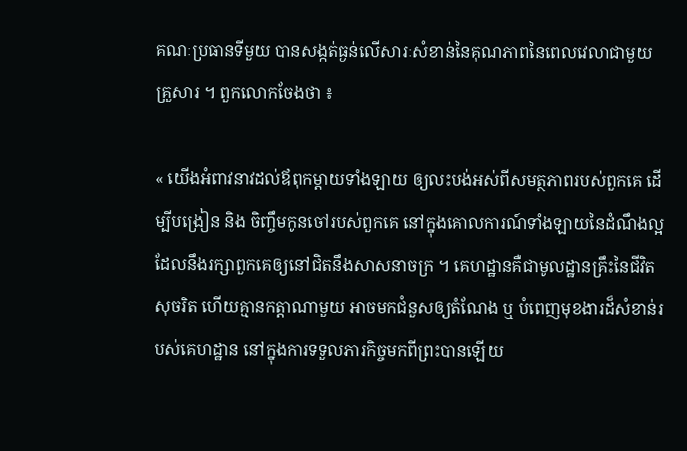គណៈប្រធានទីមួយ បានសង្កត់ធ្ងន់លើសារៈសំខាន់នៃគុណភាពនៃពេលវេលាជាមួយគ្រួសារ ។ ពួកលោកចែងថា ៖

« យើងអំពាវនាវដល់ឪពុកម្តាយទាំងឡាយ ឲ្យលះបង់អស់ពីសមត្ថភាពរបស់ពួកគេ ដើម្បីបង្រៀន និង ចិញ្ចឹមកូនចៅរបស់ពួកគេ នៅក្នុងគោលការណ៍ទាំងឡាយនៃដំណឹងល្អ ដែលនឹងរក្សាពួកគេឲ្យនៅជិតនឹងសាសនាចក្រ ។ គេហដ្ឋានគឺជាមូលដ្ឋានគ្រឹះនៃជីវិតសុចរិត ហើយគ្មានកត្តាណាមួយ អាចមកជំនួសឲ្យតំណែង ឬ បំពេញមុខងារដ៏សំខាន់របស់គេហដ្ឋាន នៅក្នុងការទទួលភារកិច្ចមកពីព្រះបានឡើយ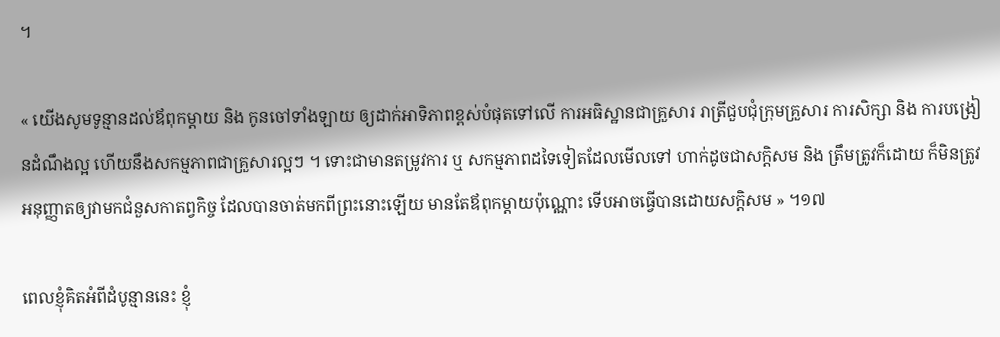។

« យើងសូមទូន្មានដល់ឪពុកម្តាយ និង កូនចៅទាំងឡាយ ឲ្យដាក់អាទិភាពខ្ពស់បំផុតទៅលើ ការអធិស្ឋានជាគ្រួសារ រាត្រីជួបជុំក្រុមគ្រួសារ ការសិក្សា និង ការបង្រៀនដំណឹងល្អ ហើយនឹងសកម្មភាពជាគ្រួសារល្អៗ ។ ទោះជាមានតម្រូវការ ឬ សកម្មភាពដទៃទៀតដែលមើលទៅ ហាក់ដូចជាសក្តិសម និង ត្រឹមត្រូវក៏ដោយ ក៏មិនត្រូវអនុញ្ញាតឲ្យវាមកជំនួសកាតព្វកិច្ច ដែលបានចាត់មកពីព្រះនោះឡើយ មានតែឪពុកម្តាយប៉ុណ្ណោះ ទើបអាចធ្វើបានដោយសក្តិសម » ។១៧

ពេលខ្ញុំគិតអំពីដំបូន្មាននេះ ខ្ញុំ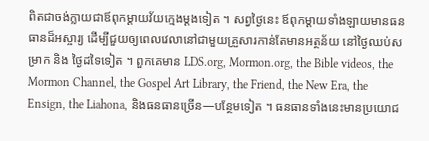ពិតជាចង់ក្លាយជាឪពុកម្ដាយវ័យក្មេងម្ដងទៀត ។ សព្វថ្ងៃនេះ ឪពុកម្ដាយទាំងឡាយមានធនធានដ៏អស្ចារ្យ ដើម្បីជួយឲ្យពេលវេលានៅជាមួយគ្រួសារកាន់តែមានអត្ថន័យ នៅថ្ងៃឈប់សម្រាក និង ថ្ងៃដទៃទៀត ។ ពួកគេមាន LDS.org, Mormon.org, the Bible videos, the Mormon Channel, the Gospel Art Library, the Friend, the New Era, the Ensign, the Liahona, និងធនធានច្រើន—បន្ថែមទៀត ។ ធនធានទាំងនេះមានប្រយោជ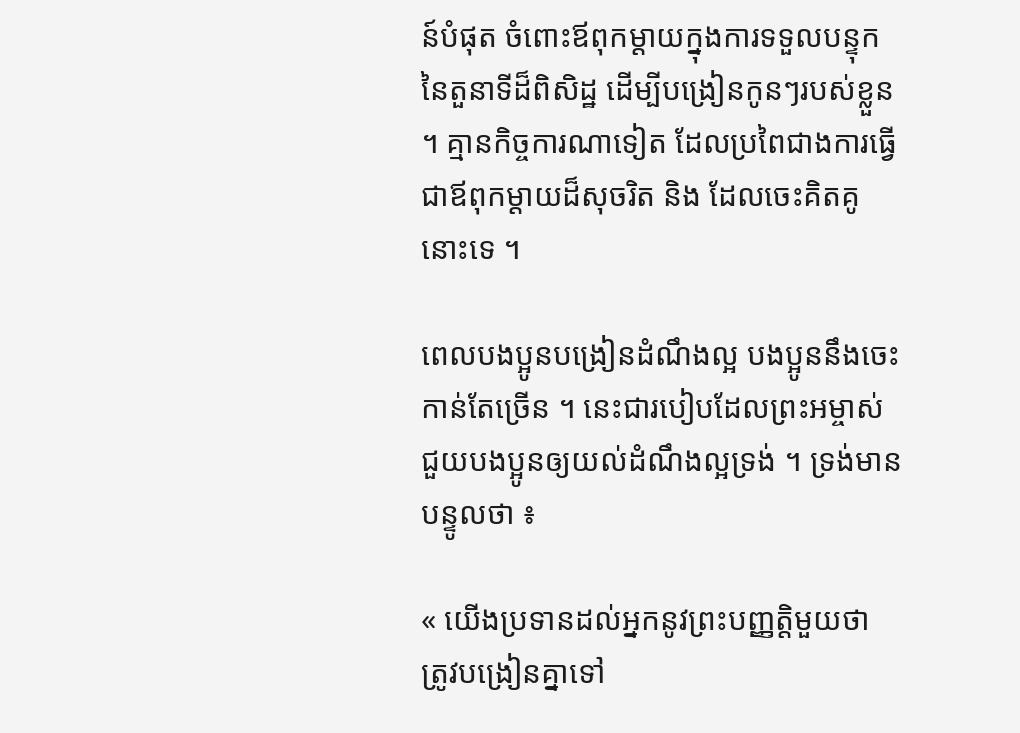ន៍បំផុត ចំពោះឪពុកម្ដាយក្នុងការទទួលបន្ទុកនៃតួនាទីដ៏ពិសិដ្ឋ ដើម្បីបង្រៀនកូនៗរបស់ខ្លួន ។ គ្មានកិច្ចការណាទៀត ដែលប្រពៃជាងការធ្វើជាឪពុកម្ដាយដ៏សុចរិត និង ដែលចេះគិតគូនោះទេ ។

ពេលបងប្អូនបង្រៀនដំណឹងល្អ បងប្អូននឹងចេះកាន់តែច្រើន ។ នេះជារបៀបដែលព្រះអម្ចាស់ ជួយបងប្អូនឲ្យយល់ដំណឹងល្អទ្រង់ ។ ទ្រង់មានបន្ទូលថា ៖

« យើងប្រទានដល់អ្នកនូវព្រះបញ្ញត្តិមួយថា ត្រូវបង្រៀនគ្នាទៅ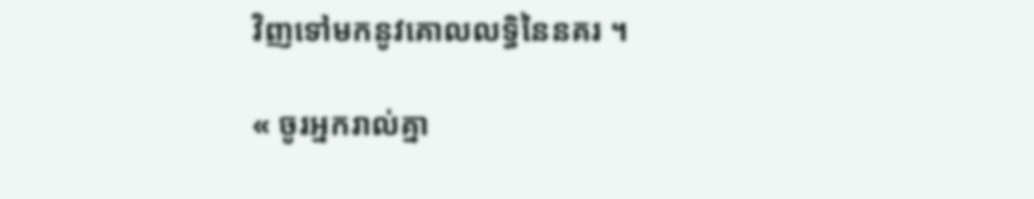វិញទៅមកនូវគោលលទ្ធិនៃនគរ ។

« ចូរអ្នករាល់គ្នា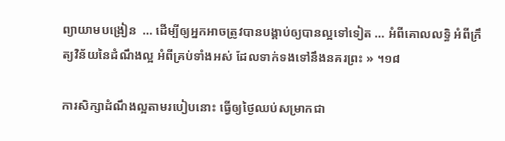ព្យាយាមបង្រៀន  … ដើម្បីឲ្យអ្នកអាចត្រូវបានបង្គាប់ឲ្យបានល្អទៅទៀត … អំពីគោលលទ្ធិ អំពីក្រឹត្យវិន័យនៃដំណឹងល្អ អំពីគ្រប់ទាំងអស់ ដែលទាក់ទងទៅនឹងនគរព្រះ » ។១៨

ការសិក្សាដំណឹងល្អតាមរបៀបនោះ ធ្វើឲ្យថ្ងៃឈប់សម្រាកជា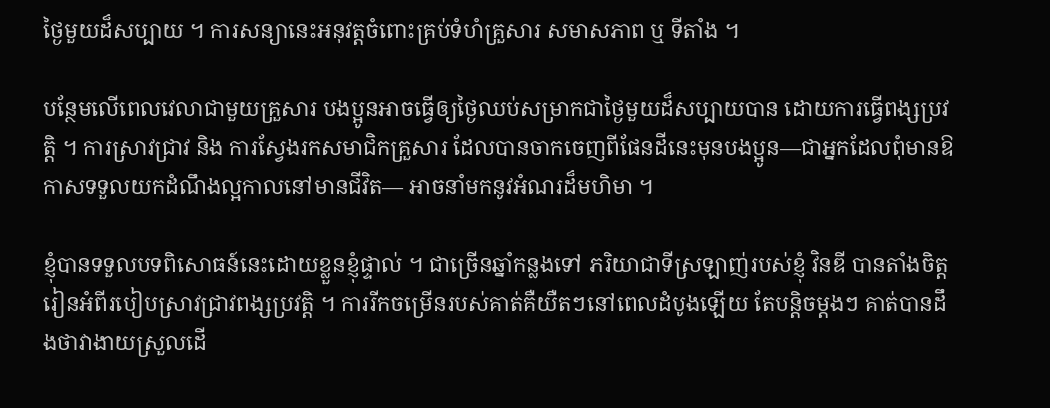ថ្ងៃមួយដ៏សប្បាយ ។ ការសន្យានេះអនុវត្តចំពោះគ្រប់ទំហំគ្រួសារ សមាសភាព ឬ ទីតាំង ។

បន្ថែមលើពេលវេលាជាមួយគ្រួសារ បងប្អូនអាចធ្វើឲ្យថ្ងៃឈប់សម្រាកជាថ្ងៃមួយដ៏សប្បាយបាន ដោយការធ្វើពង្សប្រវត្តិ ។ ការស្រាវជ្រាវ និង ការស្វែងរកសមាជិកគ្រួសារ ដែលបានចាកចេញពីផែនដីនេះមុនបងប្អូន—ជាអ្នកដែលពុំមានឱកាសទទួលយកដំណឹងល្អកាលនៅមានជីវិត— អាចនាំមកនូវអំណរដ៏មហិមា ។

ខ្ញុំបានទទួលបទពិសោធន៍នេះដោយខ្លួនខ្ញុំផ្ទាល់ ។ ជាច្រើនឆ្នាំកន្លងទៅ ភរិយាជាទីស្រឡាញ់របស់ខ្ញុំ វិនឌី បានតាំងចិត្តរៀនអំពីរបៀបស្រាវជ្រាវពង្សប្រវត្តិ ។ ការរីកចម្រើនរបស់គាត់គឺយឺតៗនៅពេលដំបូងឡើយ តែបន្ដិចម្ដងៗ គាត់បានដឹងថាវាងាយស្រួលដើ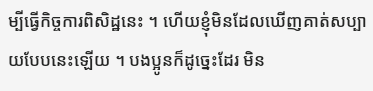ម្បីធ្វើកិច្ចការពិសិដ្ឋនេះ ។ ហើយខ្ញុំមិនដែលឃើញគាត់សប្បាយបែបនេះឡើយ ។ បងប្អូនក៏ដូច្នេះដែរ មិន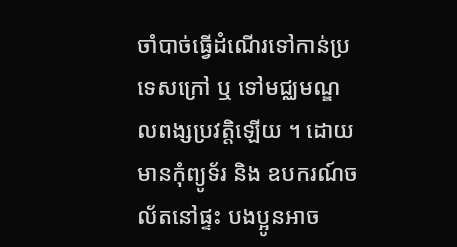ចាំបាច់ធ្វើដំណើរទៅកាន់ប្រទេសក្រៅ ឬ ទៅមជ្ឈមណ្ឌលពង្សប្រវត្តិឡើយ ។ ដោយមានកុំព្យូទ័រ និង ឧបករណ៍ចល័តនៅផ្ទះ បងប្អូនអាច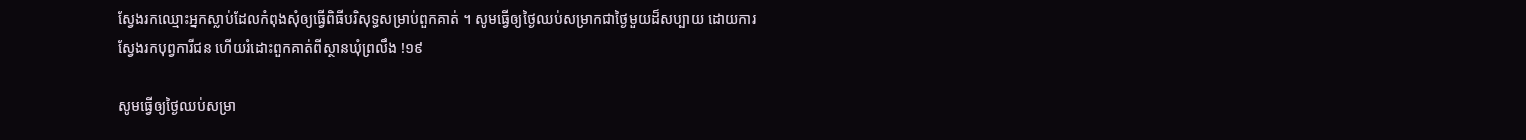ស្វែងរកឈ្មោះអ្នកស្លាប់ដែលកំពុងសុំឲ្យធ្វើពិធីបរិសុទ្ធសម្រាប់ពួកគាត់ ។ សូមធ្វើឲ្យថ្ងៃឈប់សម្រាកជាថ្ងៃមួយដ៏សប្បាយ ដោយការស្វែងរកបុព្វការីជន ហើយរំដោះពួកគាត់ពីស្ថានឃុំព្រលឹង !១៩

សូមធ្វើឲ្យថ្ងៃឈប់សម្រា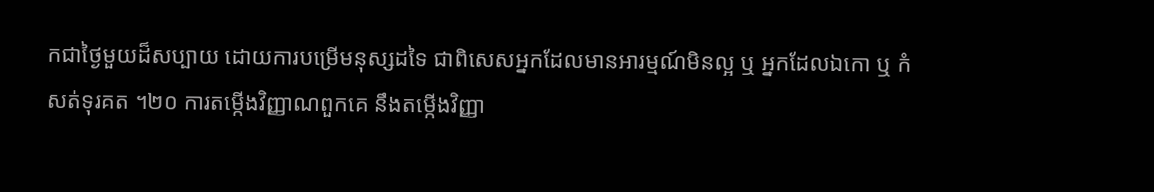កជាថ្ងៃមួយដ៏សប្បាយ ដោយការបម្រើមនុស្សដទៃ ជាពិសេសអ្នកដែលមានអារម្មណ៍មិនល្អ ឬ អ្នកដែលឯកោ ឬ កំសត់ទុរគត ។២០ ការតម្កើងវិញ្ញាណពួកគេ នឹងតម្កើងវិញ្ញា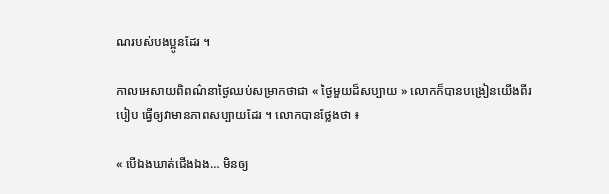ណរបស់បងប្អូនដែរ ។

កាលអេសាយពិពណ៌នាថ្ងៃឈប់សម្រាកថាជា « ថ្ងៃមួយដ៏សប្បាយ » លោកក៏បានបង្រៀនយើងពីរបៀប ធ្វើឲ្យវាមានភាពសប្បាយដែរ ។ លោកបានថ្លែងថា ៖

« បើឯងឃាត់ជើងឯង… មិនឲ្យ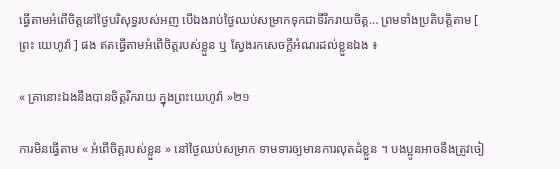ធ្វើតាមអំពើចិត្តនៅថ្ងៃបរិសុទ្ធរបស់អញ បើឯងរាប់ថ្ងៃឈប់សម្រាកទុកជាទីរីករាយចិត្ត… ព្រមទាំងប្រតិបត្តិតាម [ ព្រះ យេហូវ៉ា ] ផង ឥតធ្វើតាមអំពើចិត្តរបស់ខ្លួន ឬ ស្វែងរកសេចក្ដីអំណរដល់ខ្លួនឯង ៖

« គ្រានោះឯងនឹងបានចិត្តរីករាយ ក្នុងព្រះយេហូវ៉ា »២១

ការមិនធ្វើតាម « អំពើចិត្តរបស់ខ្លួន » នៅថ្ងៃឈប់សម្រាក ទាមទារឲ្យមានការលុតដំខ្លួន ។ បងប្អូនអាចនឹងត្រូវចៀ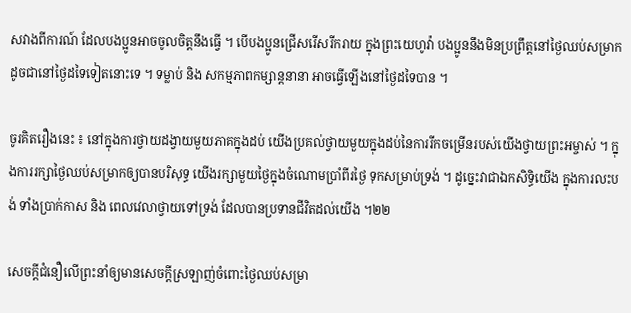សវាងពីការណ៍ ដែលបងប្អូនអាចចូលចិត្តនឹងធ្វើ ។ បើបងប្អូនជ្រើសរើសរីករាយ ក្នុងព្រះយេហូវ៉ា បងប្អូននឹងមិនប្រព្រឹត្តនៅថ្ងៃឈប់សម្រាក ដូចជានៅថ្ងៃដទៃទៀតនោះទេ ។ ទម្លាប់ និង សកម្មភាពកម្សាន្តនានា អាចធ្វើឡើងនៅថ្ងៃដទៃបាន ។

ចូរគិតរឿងនេះ ៖ នៅក្នុងការថ្វាយដង្វាយមួយភាគក្នុងដប់ យើងប្រគល់ថ្វាយមួយក្នុងដប់នៃការរីកចម្រើនរបស់យើងថ្វាយព្រះអម្ចាស់ ។ ក្នុងការរក្សាថ្ងៃឈប់សម្រាកឲ្យបានបរិសុទ្ធ យើងរក្សាមួយថ្ងៃក្នុងចំណោមប្រាំពីរថ្ងៃ ទុកសម្រាប់ទ្រង់ ។ ដូច្នេះវាជាឯកសិទ្ធិយើង ក្នុងការលះបង់ ទាំងប្រាក់កាស និង ពេលវេលាថ្វាយទៅទ្រង់ ដែលបានប្រទានជីវិតដល់យើង ។២២

សេចក្ដីជំនឿលើព្រះនាំឲ្យមានសេចក្ដីស្រឡាញ់ចំពោះថ្ងៃឈប់សម្រា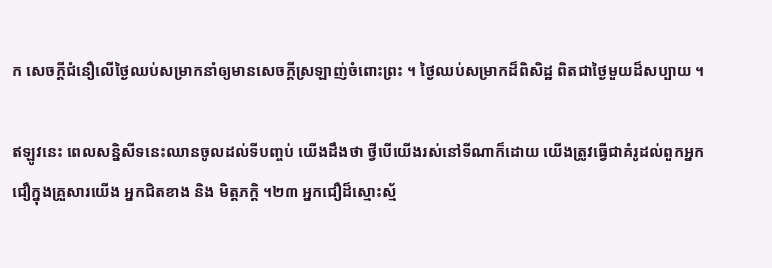ក សេចក្ដីជំនឿលើថ្ងៃឈប់សម្រាកនាំឲ្យមានសេចក្ដីស្រឡាញ់ចំពោះព្រះ ។ ថ្ងៃឈប់សម្រាកដ៏ពិសិដ្ឋ ពិតជាថ្ងៃមួយដ៏សប្បាយ ។

ឥឡូវនេះ ពេលសន្និសីទនេះឈានចូលដល់ទីបញ្ចប់ យើងដឹងថា ថ្វីបើយើងរស់នៅទីណាក៏ដោយ យើងត្រូវធ្វើជាគំរូដល់ពួកអ្នកជឿក្នុងគ្រួសារយើង អ្នកជិតខាង និង មិត្តភក្ដិ ។២៣ អ្នកជឿដ៏ស្មោះស្ម័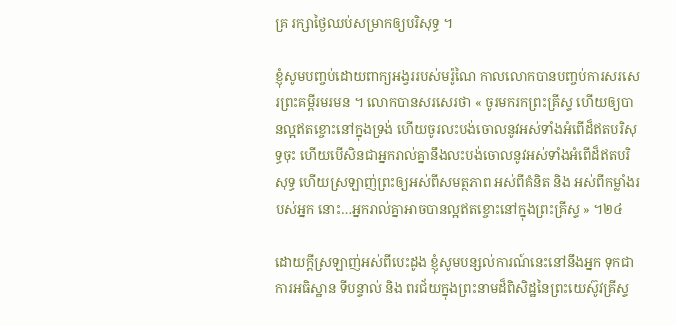គ្រ រក្សាថ្ងៃឈប់សម្រាកឲ្យបរិសុទ្ធ ។

ខ្ញុំសូមបញ្ចប់ដោយពាក្យអង្វររបស់មរ៉ូណៃ កាលលោកបានបញ្ចប់ការសរសេរព្រះគម្ពីរមរមន ។ លោកបានសរសេរថា « ចូរមករកព្រះគ្រីស្ទ ហើយឲ្យបានល្អឥតខ្ចោះនៅក្នុងទ្រង់ ហើយចូរលះបង់ចោលនូវអស់ទាំងអំពើដ៏ឥតបរិសុទ្ធចុះ ហើយបើសិនជាអ្នករាល់គ្នានឹងលះបង់ចោលនូវអស់ទាំងអំពើដ៏ឥតបរិសុទ្ធ ហើយស្រឡាញ់ព្រះឲ្យអស់ពីសមត្ថភាព អស់ពីគំនិត និង អស់ពីកម្លាំងរបស់អ្នក នោះ…អ្នករាល់គ្នាអាចបានល្អឥតខ្ចោះនៅក្នុងព្រះគ្រីស្ទ » ។២៤

ដោយក្ដីស្រឡាញ់អស់ពីបេះដូង ខ្ញុំសូមបន្សល់ការណ៍នេះនៅនឹងអ្នក ទុកជាការអធិស្ឋាន ទីបន្ទាល់ និង ពរជ័យក្នុងព្រះនាមដ៏ពិសិដ្ឋនៃព្រះយេស៊ូវគ្រីស្ទ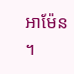អាម៉ែន ។